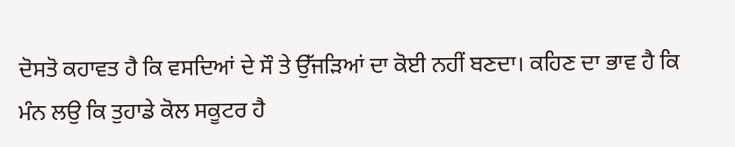ਦੋਸਤੋ ਕਹਾਵਤ ਹੈ ਕਿ ਵਸਦਿਆਂ ਦੇ ਸੌ ਤੇ ਉੱਜੜਿਆਂ ਦਾ ਕੋਈ ਨਹੀਂ ਬਣਦਾ। ਕਹਿਣ ਦਾ ਭਾਵ ਹੈ ਕਿ ਮੰਨ ਲਉ ਕਿ ਤੁਹਾਡੇ ਕੋਲ ਸਕੂਟਰ ਹੈ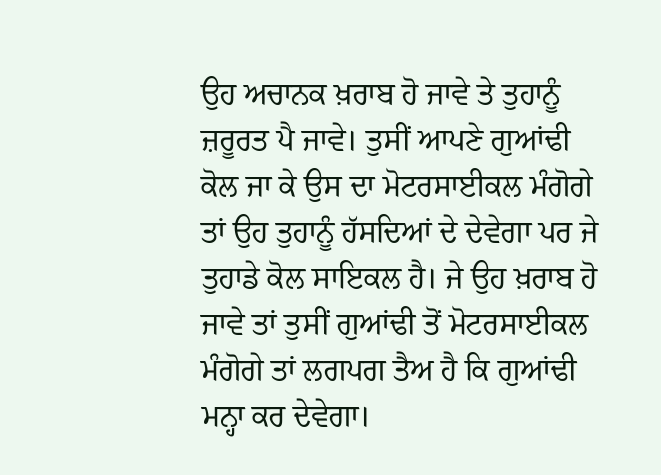ਉਹ ਅਚਾਨਕ ਖ਼ਰਾਬ ਹੋ ਜਾਵੇ ਤੇ ਤੁਹਾਨੂੰ ਜ਼ਰੂਰਤ ਪੈ ਜਾਵੇ। ਤੁਸੀਂ ਆਪਣੇ ਗੁਆਂਢੀ ਕੋਲ ਜਾ ਕੇ ਉਸ ਦਾ ਮੋਟਰਸਾਈਕਲ ਮੰਗੋਗੇ ਤਾਂ ਉਹ ਤੁਹਾਨੂੰ ਹੱਸਦਿਆਂ ਦੇ ਦੇਵੇਗਾ ਪਰ ਜੇ ਤੁਹਾਡੇ ਕੋਲ ਸਾਇਕਲ ਹੈ। ਜੇ ਉਹ ਖ਼ਰਾਬ ਹੋ ਜਾਵੇ ਤਾਂ ਤੁਸੀਂ ਗੁਆਂਢੀ ਤੋਂ ਮੋਟਰਸਾਈਕਲ ਮੰਗੋਗੇ ਤਾਂ ਲਗਪਗ ਤੈਅ ਹੈ ਕਿ ਗੁਆਂਢੀ ਮਨ੍ਹਾ ਕਰ ਦੇਵੇਗਾ।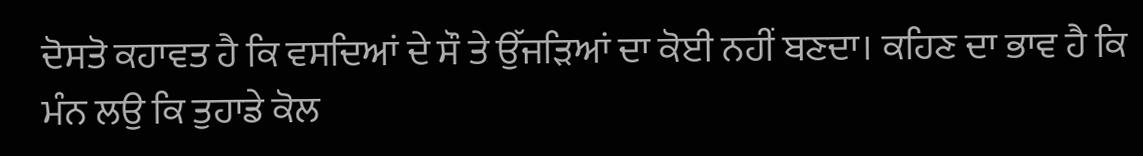ਦੋਸਤੋ ਕਹਾਵਤ ਹੈ ਕਿ ਵਸਦਿਆਂ ਦੇ ਸੌ ਤੇ ਉੱਜੜਿਆਂ ਦਾ ਕੋਈ ਨਹੀਂ ਬਣਦਾ। ਕਹਿਣ ਦਾ ਭਾਵ ਹੈ ਕਿ ਮੰਨ ਲਉ ਕਿ ਤੁਹਾਡੇ ਕੋਲ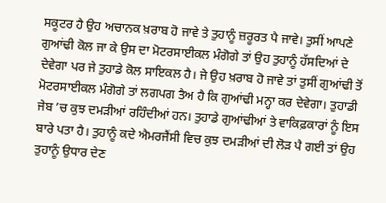ਸਕੂਟਰ ਹੈ ਉਹ ਅਚਾਨਕ ਖ਼ਰਾਬ ਹੋ ਜਾਵੇ ਤੇ ਤੁਹਾਨੂੰ ਜ਼ਰੂਰਤ ਪੈ ਜਾਵੇ। ਤੁਸੀਂ ਆਪਣੇ ਗੁਆਂਢੀ ਕੋਲ ਜਾ ਕੇ ਉਸ ਦਾ ਮੋਟਰਸਾਈਕਲ ਮੰਗੋਗੇ ਤਾਂ ਉਹ ਤੁਹਾਨੂੰ ਹੱਸਦਿਆਂ ਦੇ ਦੇਵੇਗਾ ਪਰ ਜੇ ਤੁਹਾਡੇ ਕੋਲ ਸਾਇਕਲ ਹੈ। ਜੇ ਉਹ ਖ਼ਰਾਬ ਹੋ ਜਾਵੇ ਤਾਂ ਤੁਸੀਂ ਗੁਆਂਢੀ ਤੋਂ ਮੋਟਰਸਾਈਕਲ ਮੰਗੋਗੇ ਤਾਂ ਲਗਪਗ ਤੈਅ ਹੈ ਕਿ ਗੁਆਂਢੀ ਮਨ੍ਹਾ ਕਰ ਦੇਵੇਗਾ। ਤੁਹਾਡੀ ਜੇਬ ’ਚ ਕੁਝ ਦਮੜੀਆਂ ਰਹਿੰਦੀਆਂ ਹਨ। ਤੁਹਾਡੇ ਗੁਆਂਢੀਆਂ ਤੇ ਵਾਕਿਫ਼ਕਾਰਾਂ ਨੂੰ ਇਸ ਬਾਰੇ ਪਤਾ ਹੈ। ਤੁਹਾਨੂੰ ਕਦੇ ਐਮਰਜੈਂਸੀ ਵਿਚ ਕੁਝ ਦਮੜੀਆਂ ਦੀ ਲੋੜ ਪੈ ਗਈ ਤਾਂ ਉਹ ਤੁਹਾਨੂੰ ਉਧਾਰ ਦੇਣ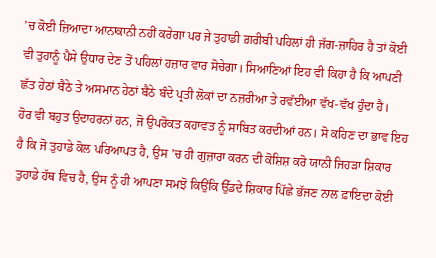’ਚ ਕੋਈ ਜ਼ਿਆਦਾ ਆਨਾਕਾਨੀ ਨਹੀਂ ਕਰੇਗਾ ਪਰ ਜੇ ਤੁਹਾਡੀ ਗ਼ਰੀਬੀ ਪਹਿਲਾਂ ਹੀ ਜੱਗ-ਜ਼ਾਹਿਰ ਹੈ ਤਾਂ ਕੋਈ ਵੀ ਤੁਹਾਨੂੰ ਪੈਸੇ ਉਧਾਰ ਦੇਣ ਤੋਂ ਪਹਿਲਾਂ ਹਜ਼ਾਰ ਵਾਰ ਸੋਚੇਗਾ। ਸਿਆਣਿਆਂ ਇਹ ਵੀ ਕਿਹਾ ਹੈ ਕਿ ਆਪਣੀ ਛੱਤ ਹੇਠਾਂ ਬੈਠੇ ਤੇ ਅਸਮਾਨ ਹੇਠਾਂ ਬੈਠੇ ਬੰਦੇ ਪ੍ਰਤੀ ਲੋਕਾਂ ਦਾ ਨਜ਼ਰੀਆ ਤੇ ਰਵੱਈਆ ਵੱਖ-ਵੱਖ ਹੁੰਦਾ ਹੈ।
ਹੋਰ ਵੀ ਬਹੁਤ ਉਦਾਹਰਨਾਂ ਹਨ, ਜੋ ਉਪਰੋਕਤ ਕਹਾਵਤ ਨੂੰ ਸਾਬਿਤ ਕਰਦੀਆਂ ਹਨ। ਸੋ ਕਹਿਣ ਦਾ ਭਾਵ ਇਹ ਹੈ ਕਿ ਜੋ ਤੁਹਾਡੇ ਕੋਲ ਪਰਿਆਪਤ ਹੈ, ਉਸ ’ਚ ਹੀ ਗੁਜ਼ਾਰਾ ਕਰਨ ਦੀ ਕੋਸ਼ਿਸ਼ ਕਰੋ ਯਾਨੀ ਜਿਹੜਾ ਸ਼ਿਕਾਰ ਤੁਹਾਡੇ ਹੱਥ ਵਿਚ ਹੈ, ਉਸ ਨੂੰ ਹੀ ਆਪਣਾ ਸਮਝੋ ਕਿਉਂਕਿ ਉੱਡਦੇ ਸ਼ਿਕਾਰ ਪਿੱਛੇ ਭੱਜਣ ਨਾਲ ਫ਼ਾਇਦਾ ਕੋਈ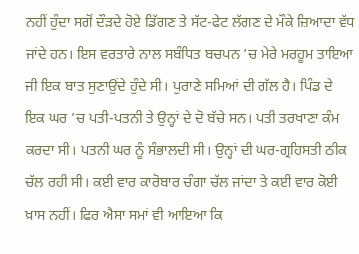ਨਹੀਂ ਹੁੰਦਾ ਸਗੋਂ ਦੌੜਦੇ ਹੋਏ ਡਿੱਗਣ ਤੇ ਸੱਟ-ਫੇਟ ਲੱਗਣ ਦੇ ਮੌਕੇ ਜ਼ਿਆਦਾ ਵੱਧ ਜਾਂਦੇ ਹਨ। ਇਸ ਵਰਤਾਰੇ ਨਾਲ ਸਬੰਧਿਤ ਬਚਪਨ ’ਚ ਮੇਰੇ ਮਰਹੂਮ ਤਾਇਆ ਜੀ ਇਕ ਬਾਤ ਸੁਣਾਉਂਦੇ ਹੁੰਦੇ ਸੀ। ਪੁਰਾਣੇ ਸਮਿਆਂ ਦੀ ਗੱਲ ਹੈ। ਪਿੰਡ ਦੇ ਇਕ ਘਰ ’ਚ ਪਤੀ-ਪਤਨੀ ਤੇ ਉਨ੍ਹਾਂ ਦੇ ਦੋ ਬੱਚੇ ਸਨ। ਪਤੀ ਤਰਖਾਣਾ ਕੰਮ ਕਰਦਾ ਸੀ। ਪਤਨੀ ਘਰ ਨੂੰ ਸੰਭਾਲਦੀ ਸੀ। ਉਨ੍ਹਾਂ ਦੀ ਘਰ-ਗ੍ਰਹਿਸਤੀ ਠੀਕ ਚੱਲ ਰਹੀ ਸੀ। ਕਈ ਵਾਰ ਕਾਰੋਬਾਰ ਚੰਗਾ ਚੱਲ ਜਾਂਦਾ ਤੇ ਕਈ ਵਾਰ ਕੋਈ ਖ਼ਾਸ ਨਹੀਂ। ਫਿਰ ਐਸਾ ਸਮਾਂ ਵੀ ਆਇਆ ਕਿ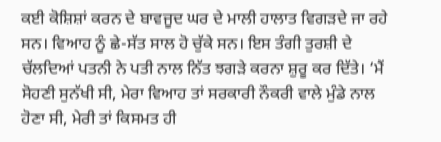ਕਈ ਕੋਸ਼ਿਸ਼ਾਂ ਕਰਨ ਦੇ ਬਾਵਜੂਦ ਘਰ ਦੇ ਮਾਲੀ ਹਾਲਾਤ ਵਿਗੜਦੇ ਜਾ ਰਹੇ ਸਨ। ਵਿਆਹ ਨੂੰ ਛੇ-ਸੱਤ ਸਾਲ ਹੋ ਚੁੱਕੇ ਸਨ। ਇਸ ਤੰਗੀ ਤੁਰਸ਼ੀ ਦੇ ਚੱਲਦਿਆਂ ਪਤਨੀ ਨੇ ਪਤੀ ਨਾਲ ਨਿੱਤ ਝਗੜੇ ਕਰਨਾ ਸ਼ੁਰੂ ਕਰ ਦਿੱਤੇ। ‘ਮੈਂ ਸੋਹਣੀ ਸੁਨੱਖੀ ਸੀ, ਮੇਰਾ ਵਿਆਹ ਤਾਂ ਸਰਕਾਰੀ ਨੌਕਰੀ ਵਾਲੇ ਮੁੰਡੇ ਨਾਲ ਹੋਣਾ ਸੀ, ਮੇਰੀ ਤਾਂ ਕਿਸਮਤ ਹੀ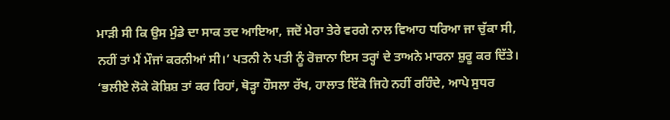ਮਾੜੀ ਸੀ ਕਿ ਉਸ ਮੁੰਡੇ ਦਾ ਸਾਕ ਤਦ ਆਇਆ, ਜਦੋਂ ਮੇਰਾ ਤੇਰੇ ਵਰਗੇ ਨਾਲ ਵਿਆਹ ਧਰਿਆ ਜਾ ਚੁੱਕਾ ਸੀ, ਨਹੀਂ ਤਾਂ ਮੈਂ ਮੌਜਾਂ ਕਰਨੀਆਂ ਸੀ।’ ਪਤਨੀ ਨੇ ਪਤੀ ਨੂੰ ਰੋਜ਼ਾਨਾ ਇਸ ਤਰ੍ਹਾਂ ਦੇ ਤਾਅਨੇ ਮਾਰਨਾ ਸ਼ੁਰੂ ਕਰ ਦਿੱਤੇ। ‘ਭਲੀਏ ਲੋਕੇ ਕੋਸ਼ਿਸ਼ ਤਾਂ ਕਰ ਰਿਹਾਂ, ਥੋੜ੍ਹਾ ਹੌਸਲਾ ਰੱਖ, ਹਾਲਾਤ ਇੱਕੋ ਜਿਹੇ ਨਹੀਂ ਰਹਿੰਦੇ, ਆਪੇ ਸੁਧਰ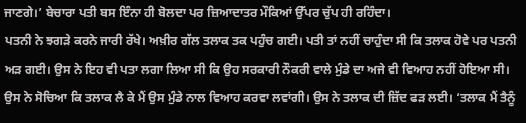ਜਾਣਗੇ।’ ਬੇਚਾਰਾ ਪਤੀ ਬਸ ਇੰਨਾ ਹੀ ਬੋਲਦਾ ਪਰ ਜ਼ਿਆਦਾਤਰ ਮੌਕਿਆਂ ਉੱਪਰ ਚੁੱਪ ਹੀ ਰਹਿੰਦਾ।
ਪਤਨੀ ਨੇ ਝਗੜੇ ਕਰਨੇ ਜਾਰੀ ਰੱਖੇ। ਅਖ਼ੀਰ ਗੱਲ ਤਲਾਕ ਤਕ ਪਹੁੰਚ ਗਈ। ਪਤੀ ਤਾਂ ਨਹੀਂ ਚਾਹੁੰਦਾ ਸੀ ਕਿ ਤਲਾਕ ਹੋਵੇ ਪਰ ਪਤਨੀ ਅੜ ਗਈ। ਉਸ ਨੇ ਇਹ ਵੀ ਪਤਾ ਲਗਾ ਲਿਆ ਸੀ ਕਿ ਉਹ ਸਰਕਾਰੀ ਨੌਕਰੀ ਵਾਲੇ ਮੁੰਡੇ ਦਾ ਅਜੇ ਵੀ ਵਿਆਹ ਨਹੀਂ ਹੋਇਆ ਸੀ। ਉਸ ਨੇ ਸੋਚਿਆ ਕਿ ਤਲਾਕ ਲੈ ਕੇ ਮੈਂ ਉਸ ਮੁੰਡੇ ਨਾਲ ਵਿਆਹ ਕਰਵਾ ਲਵਾਂਗੀ। ਉਸ ਨੇ ਤਲਾਕ ਦੀ ਜ਼ਿੱਦ ਫੜ ਲਈ। ‘ਤਲਾਕ ਮੈਂ ਤੈਨੂੰ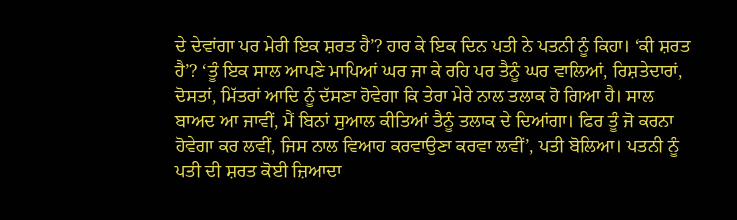ਦੇ ਦੇਵਾਂਗਾ ਪਰ ਮੇਰੀ ਇਕ ਸ਼ਰਤ ਹੈ’? ਹਾਰ ਕੇ ਇਕ ਦਿਨ ਪਤੀ ਨੇ ਪਤਨੀ ਨੂੰ ਕਿਹਾ। ‘ਕੀ ਸ਼ਰਤ ਹੈ’? ‘ਤੂੰ ਇਕ ਸਾਲ ਆਪਣੇ ਮਾਪਿਆਂ ਘਰ ਜਾ ਕੇ ਰਹਿ ਪਰ ਤੈਨੂੰ ਘਰ ਵਾਲਿਆਂ, ਰਿਸ਼ਤੇਦਾਰਾਂ, ਦੋਸਤਾਂ, ਮਿੱਤਰਾਂ ਆਦਿ ਨੂੰ ਦੱਸਣਾ ਹੋਵੇਗਾ ਕਿ ਤੇਰਾ ਮੇਰੇ ਨਾਲ ਤਲਾਕ ਹੋ ਗਿਆ ਹੈ। ਸਾਲ ਬਾਅਦ ਆ ਜਾਵੀਂ, ਮੈਂ ਬਿਨਾਂ ਸੁਆਲ ਕੀਤਿਆਂ ਤੈਨੂੰ ਤਲਾਕ ਦੇ ਦਿਆਂਗਾ। ਫਿਰ ਤੂੰ ਜੋ ਕਰਨਾ ਹੋਵੇਗਾ ਕਰ ਲਵੀਂ, ਜਿਸ ਨਾਲ ਵਿਆਹ ਕਰਵਾਉਣਾ ਕਰਵਾ ਲਵੀਂ’, ਪਤੀ ਬੋਲਿਆ। ਪਤਨੀ ਨੂੰ ਪਤੀ ਦੀ ਸ਼ਰਤ ਕੋਈ ਜ਼ਿਆਦਾ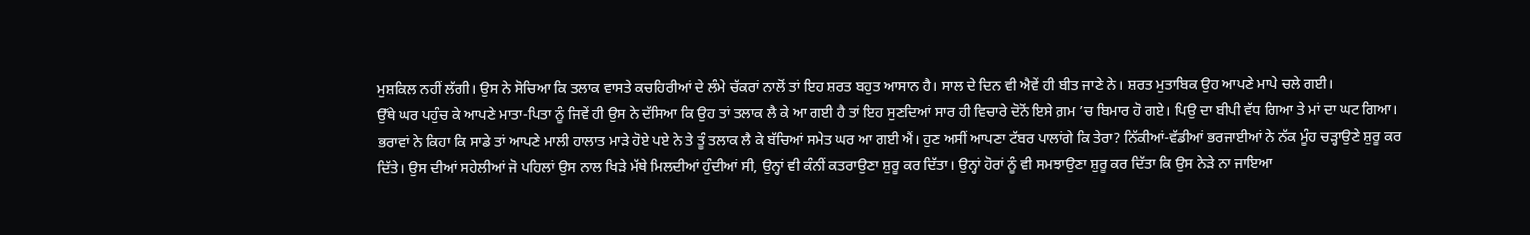ਮੁਸ਼ਕਿਲ ਨਹੀਂ ਲੱਗੀ। ਉਸ ਨੇ ਸੋਚਿਆ ਕਿ ਤਲਾਕ ਵਾਸਤੇ ਕਚਹਿਰੀਆਂ ਦੇ ਲੰਮੇ ਚੱਕਰਾਂ ਨਾਲੋਂ ਤਾਂ ਇਹ ਸ਼ਰਤ ਬਹੁਤ ਆਸਾਨ ਹੈ। ਸਾਲ ਦੇ ਦਿਨ ਵੀ ਐਵੇਂ ਹੀ ਬੀਤ ਜਾਣੇ ਨੇ। ਸ਼ਰਤ ਮੁਤਾਬਿਕ ਉਹ ਆਪਣੇ ਮਾਪੇ ਚਲੇ ਗਈ।
ਉੱਥੇ ਘਰ ਪਹੁੰਚ ਕੇ ਆਪਣੇ ਮਾਤਾ-ਪਿਤਾ ਨੂੰ ਜਿਵੇਂ ਹੀ ਉਸ ਨੇ ਦੱਸਿਆ ਕਿ ਉਹ ਤਾਂ ਤਲਾਕ ਲੈ ਕੇ ਆ ਗਈ ਹੈ ਤਾਂ ਇਹ ਸੁਣਦਿਆਂ ਸਾਰ ਹੀ ਵਿਚਾਰੇ ਦੋਨੋਂ ਇਸੇ ਗ਼ਮ ’ਚ ਬਿਮਾਰ ਹੋ ਗਏ। ਪਿਉ ਦਾ ਬੀਪੀ ਵੱਧ ਗਿਆ ਤੇ ਮਾਂ ਦਾ ਘਟ ਗਿਆ। ਭਰਾਵਾਂ ਨੇ ਕਿਹਾ ਕਿ ਸਾਡੇ ਤਾਂ ਆਪਣੇ ਮਾਲੀ ਹਾਲਾਤ ਮਾੜੇ ਹੋਏ ਪਏ ਨੇ ਤੇ ਤੂੰ ਤਲਾਕ ਲੈ ਕੇ ਬੱਚਿਆਂ ਸਮੇਤ ਘਰ ਆ ਗਈ ਐਂ। ਹੁਣ ਅਸੀਂ ਆਪਣਾ ਟੱਬਰ ਪਾਲਾਂਗੇ ਕਿ ਤੇਰਾ? ਨਿੱਕੀਆਂ-ਵੱਡੀਆਂ ਭਰਜਾਈਆਂ ਨੇ ਨੱਕ ਮੂੰਹ ਚੜ੍ਹਾਉਣੇ ਸ਼ੁਰੂ ਕਰ ਦਿੱਤੇ। ਉਸ ਦੀਆਂ ਸਹੇਲੀਆਂ ਜੋ ਪਹਿਲਾਂ ਉਸ ਨਾਲ ਖਿੜੇ ਮੱਥੇ ਮਿਲਦੀਆਂ ਹੁੰਦੀਆਂ ਸੀ, ਉਨ੍ਹਾਂ ਵੀ ਕੰਨੀਂ ਕਤਰਾਉਣਾ ਸ਼ੁਰੂ ਕਰ ਦਿੱਤਾ। ਉਨ੍ਹਾਂ ਹੋਰਾਂ ਨੂੰ ਵੀ ਸਮਝਾਉਣਾ ਸ਼ੁਰੂ ਕਰ ਦਿੱਤਾ ਕਿ ਉਸ ਨੇੜੇ ਨਾ ਜਾਇਆ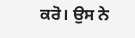ਕਰੋ। ਉਸ ਨੇ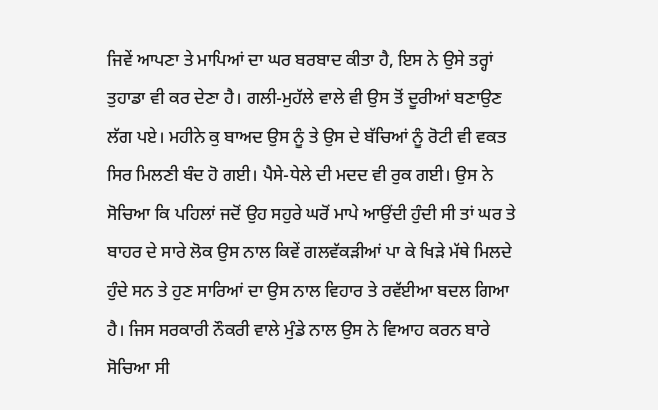ਜਿਵੇਂ ਆਪਣਾ ਤੇ ਮਾਪਿਆਂ ਦਾ ਘਰ ਬਰਬਾਦ ਕੀਤਾ ਹੈ, ਇਸ ਨੇ ਉਸੇ ਤਰ੍ਹਾਂ ਤੁਹਾਡਾ ਵੀ ਕਰ ਦੇਣਾ ਹੈ। ਗਲੀ-ਮੁਹੱਲੇ ਵਾਲੇ ਵੀ ਉਸ ਤੋਂ ਦੂਰੀਆਂ ਬਣਾਉਣ ਲੱਗ ਪਏ। ਮਹੀਨੇ ਕੁ ਬਾਅਦ ਉਸ ਨੂੰ ਤੇ ਉਸ ਦੇ ਬੱਚਿਆਂ ਨੂੰ ਰੋਟੀ ਵੀ ਵਕਤ ਸਿਰ ਮਿਲਣੀ ਬੰਦ ਹੋ ਗਈ। ਪੈਸੇ-ਧੇਲੇ ਦੀ ਮਦਦ ਵੀ ਰੁਕ ਗਈ। ਉਸ ਨੇ ਸੋਚਿਆ ਕਿ ਪਹਿਲਾਂ ਜਦੋਂ ਉਹ ਸਹੁਰੇ ਘਰੋਂ ਮਾਪੇ ਆਉਂਦੀ ਹੁੰਦੀ ਸੀ ਤਾਂ ਘਰ ਤੇ ਬਾਹਰ ਦੇ ਸਾਰੇ ਲੋਕ ਉਸ ਨਾਲ ਕਿਵੇਂ ਗਲਵੱਕੜੀਆਂ ਪਾ ਕੇ ਖਿੜੇ ਮੱਥੇ ਮਿਲਦੇ ਹੁੰਦੇ ਸਨ ਤੇ ਹੁਣ ਸਾਰਿਆਂ ਦਾ ਉਸ ਨਾਲ ਵਿਹਾਰ ਤੇ ਰਵੱਈਆ ਬਦਲ ਗਿਆ ਹੈ। ਜਿਸ ਸਰਕਾਰੀ ਨੌਕਰੀ ਵਾਲੇ ਮੁੰਡੇ ਨਾਲ ਉਸ ਨੇ ਵਿਆਹ ਕਰਨ ਬਾਰੇ ਸੋਚਿਆ ਸੀ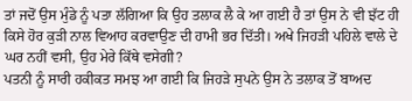ਤਾਂ ਜਦੋਂ ਉਸ ਮੁੰਡੇ ਨੂੰ ਪਤਾ ਲੱਗਿਆ ਕਿ ਉਹ ਤਲਾਕ ਲੈ ਕੇ ਆ ਗਈ ਹੈ ਤਾਂ ਉਸ ਨੇ ਵੀ ਝੱਟ ਹੀ ਕਿਸੇ ਹੋਰ ਕੁੜੀ ਨਾਲ ਵਿਆਹ ਕਰਵਾਉਣ ਦੀ ਹਾਮੀ ਭਰ ਦਿੱਤੀ। ਅਖੇ ਜਿਹੜੀ ਪਹਿਲੇ ਵਾਲੇ ਦੇ ਘਰ ਨਹੀਂ ਵਸੀ, ਉਹ ਮੇਰੇ ਕਿੱਥੇ ਵਸੇਗੀ?
ਪਤਨੀ ਨੂੰ ਸਾਰੀ ਹਕੀਕਤ ਸਮਝ ਆ ਗਈ ਕਿ ਜਿਹੜੇ ਸੁਪਨੇ ਉਸ ਨੇ ਤਲਾਕ ਤੋਂ ਬਾਅਦ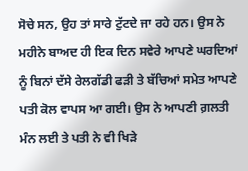ਸੋਚੇ ਸਨ, ਉਹ ਤਾਂ ਸਾਰੇ ਟੁੱਟਦੇ ਜਾ ਰਹੇ ਹਨ। ਉਸ ਨੇ ਮਹੀਨੇ ਬਾਅਦ ਹੀ ਇਕ ਦਿਨ ਸਵੇਰੇ ਆਪਣੇ ਘਰਦਿਆਂ ਨੂੰ ਬਿਨਾਂ ਦੱਸੇ ਰੇਲਗੱਡੀ ਫੜੀ ਤੇ ਬੱਚਿਆਂ ਸਮੇਤ ਆਪਣੇ ਪਤੀ ਕੋਲ ਵਾਪਸ ਆ ਗਈ। ਉਸ ਨੇ ਆਪਣੀ ਗ਼ਲਤੀ ਮੰਨ ਲਈ ਤੇ ਪਤੀ ਨੇ ਵੀ ਖਿੜੇ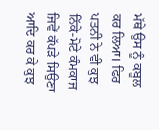ਮੱਥੇ ਉਸ ਨੂੰ ਕਬੂਲ ਕਰ ਲਿਆ। ਫਿਰ ਪਤਨੀ ਨੇ ਵੀ ਕੁਝ ਨਿੱਕੇ-ਮੋਟੇ ਕੰਮਕਾਜ ਜਿਵੇਂ ਕੱਪੜੇ ਸਿਉਣਾ ਆਦਿ ਕਰ ਕੇ ਕੁਝ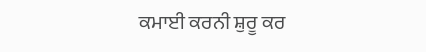ਕਮਾਈ ਕਰਨੀ ਸ਼ੁਰੂ ਕਰ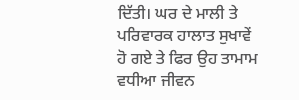ਦਿੱਤੀ। ਘਰ ਦੇ ਮਾਲੀ ਤੇ ਪਰਿਵਾਰਕ ਹਾਲਾਤ ਸੁਖਾਵੇਂ ਹੋ ਗਏ ਤੇ ਫਿਰ ਉਹ ਤਾਮਾਮ ਵਧੀਆ ਜੀਵਨ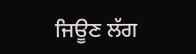ਜਿਊਣ ਲੱਗ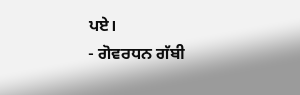ਪਏ।
- ਗੋਵਰਧਨ ਗੱਬੀ